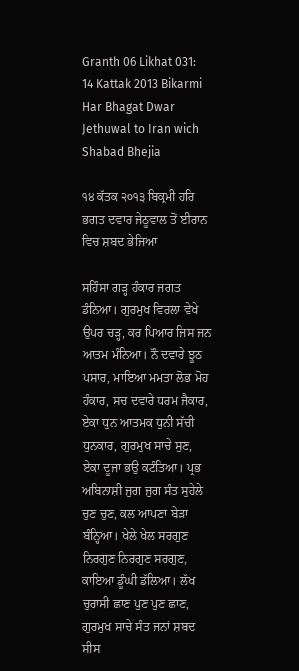Granth 06 Likhat 031: 14 Kattak 2013 Bikarmi Har Bhagat Dwar Jethuwal to Iran wich Shabad Bhejia

੧੪ ਕੱਤਕ ੨੦੧੩ ਬਿਕ੍ਰਮੀ ਹਰਿ ਭਗਤ ਦਵਾਰ ਜੇਠੂਵਾਲ ਤੋਂ ਈਰਾਨ ਵਿਚ ਸ਼ਬਦ ਭੇਜਿਆ

ਸਹਿੰਸਾ ਗੜ੍ਹ ਹੰਕਾਰ ਜਗਤ ਡੰਨਿਆ। ਗੁਰਮੁਖ ਵਿਰਲਾ ਵੇਖੇ ਉਪਰ ਚੜ੍ਹ, ਕਰ ਪਿਆਰ ਜਿਸ ਜਨ ਆਤਮ ਮੰਨਿਆ। ਨੌ ਦਵਾਰੇ ਝੂਠ ਪਸਾਰ, ਮਾਇਆ ਮਮਤਾ ਲੋਭ ਮੋਹ ਹੰਕਾਰ, ਸਚ ਦਵਾਰੇ ਧਰਮ ਜੈਕਾਰ, ਏਕਾ ਧੁਨ ਆਤਮਕ ਧੁਨੀ ਸੱਚੀ ਧੁਨਕਾਰ, ਗੁਰਮੁਖ ਸਾਚੇ ਸੁਣ, ਏਕਾ ਦੂਜਾ ਭਉ ਕਟੰਤਿਆ। ਪ੍ਰਭ ਅਬਿਨਾਸ਼ੀ ਜੁਗ ਜੁਗ ਸੰਤ ਸੁਹੇਲੇ ਚੁਣ ਚੁਣ, ਕਲ ਆਪਣਾ ਬੇੜਾ ਬੰਨ੍ਹਿਆ। ਖੇਲੇ ਖੇਲ ਸਰਗੁਣ ਨਿਰਗੁਣ ਨਿਰਗੁਣ ਸਰਗੁਣ, ਕਾਇਆ ਡੂੰਘੀ ਡੱਲਿਆ। ਲੱਖ ਚੁਰਾਸੀ ਛਾਣ ਪੁਣ ਪੁਣ ਛਾਣ, ਗੁਰਮੁਖ ਸਾਚੇ ਸੰਤ ਜਨਾਂ ਸ਼ਬਦ ਸੀਸ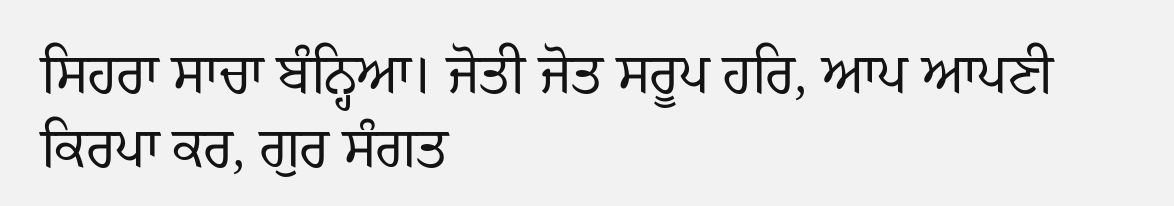ਸਿਹਰਾ ਸਾਚਾ ਬੰਨ੍ਹਿਆ। ਜੋਤੀ ਜੋਤ ਸਰੂਪ ਹਰਿ, ਆਪ ਆਪਣੀ ਕਿਰਪਾ ਕਰ, ਗੁਰ ਸੰਗਤ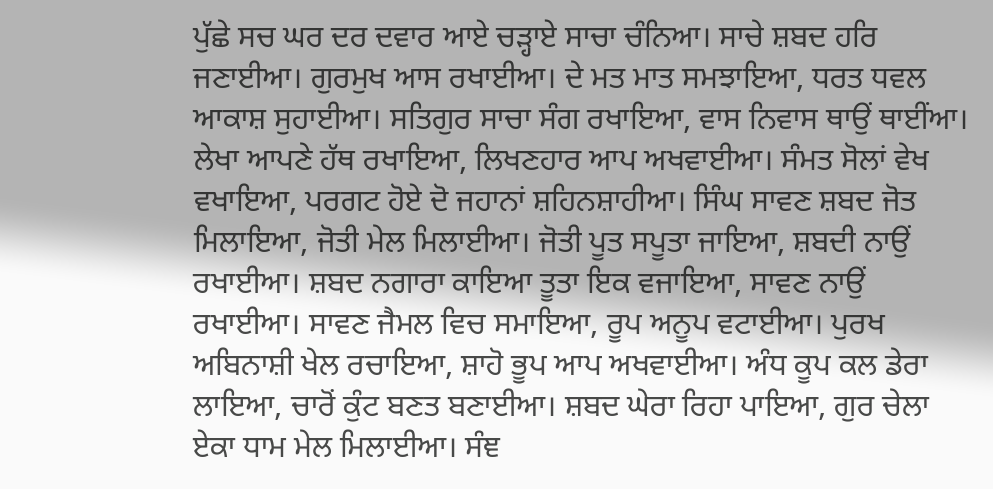ਪੁੱਛੇ ਸਚ ਘਰ ਦਰ ਦਵਾਰ ਆਏ ਚੜ੍ਹਾਏ ਸਾਚਾ ਚੰਨਿਆ। ਸਾਚੇ ਸ਼ਬਦ ਹਰਿ ਜਣਾਈਆ। ਗੁਰਮੁਖ ਆਸ ਰਖਾਈਆ। ਦੇ ਮਤ ਮਾਤ ਸਮਝਾਇਆ, ਧਰਤ ਧਵਲ ਆਕਾਸ਼ ਸੁਹਾਈਆ। ਸਤਿਗੁਰ ਸਾਚਾ ਸੰਗ ਰਖਾਇਆ, ਵਾਸ ਨਿਵਾਸ ਥਾਉਂ ਥਾਈਂਆ। ਲੇਖਾ ਆਪਣੇ ਹੱਥ ਰਖਾਇਆ, ਲਿਖਣਹਾਰ ਆਪ ਅਖਵਾਈਆ। ਸੰਮਤ ਸੋਲਾਂ ਵੇਖ ਵਖਾਇਆ, ਪਰਗਟ ਹੋਏ ਦੋ ਜਹਾਨਾਂ ਸ਼ਹਿਨਸ਼ਾਹੀਆ। ਸਿੰਘ ਸਾਵਣ ਸ਼ਬਦ ਜੋਤ ਮਿਲਾਇਆ, ਜੋਤੀ ਮੇਲ ਮਿਲਾਈਆ। ਜੋਤੀ ਪੂਤ ਸਪੂਤਾ ਜਾਇਆ, ਸ਼ਬਦੀ ਨਾਉਂ ਰਖਾਈਆ। ਸ਼ਬਦ ਨਗਾਰਾ ਕਾਇਆ ਤੂਤਾ ਇਕ ਵਜਾਇਆ, ਸਾਵਣ ਨਾਉਂ ਰਖਾਈਆ। ਸਾਵਣ ਜੈਮਲ ਵਿਚ ਸਮਾਇਆ, ਰੂਪ ਅਨੂਪ ਵਟਾਈਆ। ਪੁਰਖ ਅਬਿਨਾਸ਼ੀ ਖੇਲ ਰਚਾਇਆ, ਸ਼ਾਹੋ ਭੂਪ ਆਪ ਅਖਵਾਈਆ। ਅੰਧ ਕੂਪ ਕਲ ਡੇਰਾ ਲਾਇਆ, ਚਾਰੋਂ ਕੁੰਟ ਬਣਤ ਬਣਾਈਆ। ਸ਼ਬਦ ਘੇਰਾ ਰਿਹਾ ਪਾਇਆ, ਗੁਰ ਚੇਲਾ ਏਕਾ ਧਾਮ ਮੇਲ ਮਿਲਾਈਆ। ਸੰਞ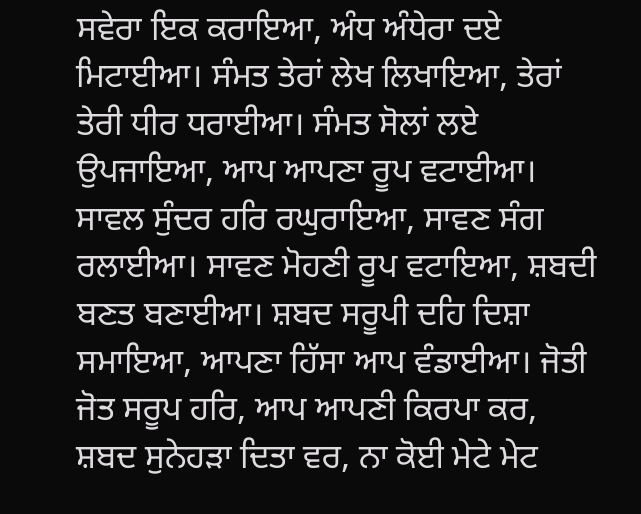ਸਵੇਰਾ ਇਕ ਕਰਾਇਆ, ਅੰਧ ਅੰਧੇਰਾ ਦਏ ਮਿਟਾਈਆ। ਸੰਮਤ ਤੇਰਾਂ ਲੇਖ ਲਿਖਾਇਆ, ਤੇਰਾਂ ਤੇਰੀ ਧੀਰ ਧਰਾਈਆ। ਸੰਮਤ ਸੋਲਾਂ ਲਏ ਉਪਜਾਇਆ, ਆਪ ਆਪਣਾ ਰੂਪ ਵਟਾਈਆ। ਸਾਵਲ ਸੁੰਦਰ ਹਰਿ ਰਘੁਰਾਇਆ, ਸਾਵਣ ਸੰਗ ਰਲਾਈਆ। ਸਾਵਣ ਮੋਹਣੀ ਰੂਪ ਵਟਾਇਆ, ਸ਼ਬਦੀ ਬਣਤ ਬਣਾਈਆ। ਸ਼ਬਦ ਸਰੂਪੀ ਦਹਿ ਦਿਸ਼ਾ ਸਮਾਇਆ, ਆਪਣਾ ਹਿੱਸਾ ਆਪ ਵੰਡਾਈਆ। ਜੋਤੀ ਜੋਤ ਸਰੂਪ ਹਰਿ, ਆਪ ਆਪਣੀ ਕਿਰਪਾ ਕਰ, ਸ਼ਬਦ ਸੁਨੇਹੜਾ ਦਿਤਾ ਵਰ, ਨਾ ਕੋਈ ਮੇਟੇ ਮੇਟ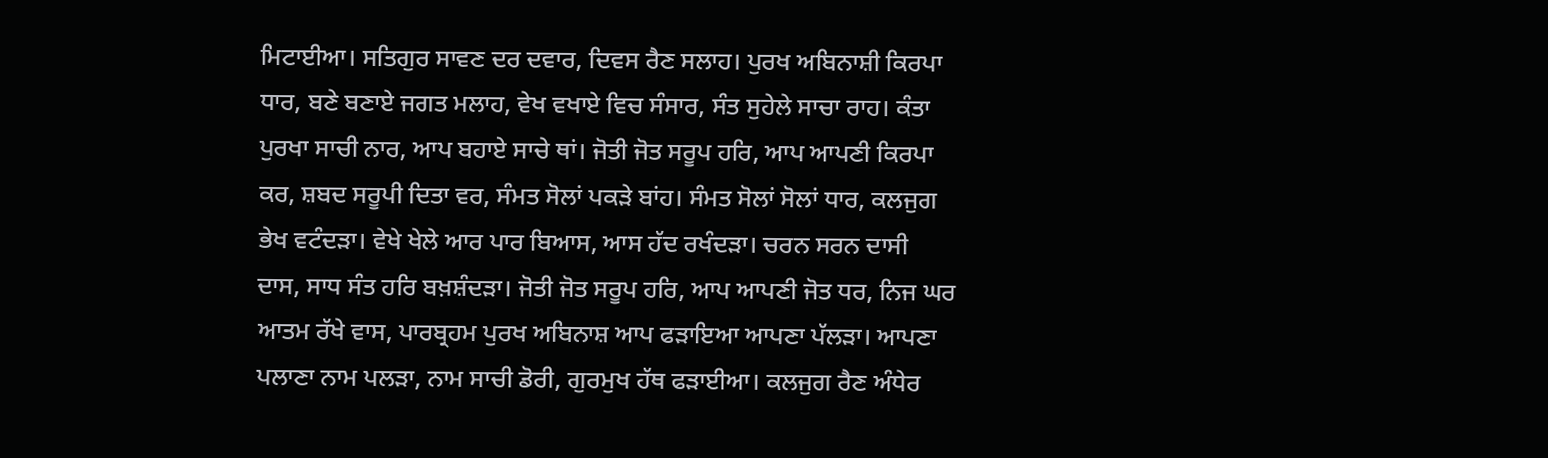ਮਿਟਾਈਆ। ਸਤਿਗੁਰ ਸਾਵਣ ਦਰ ਦਵਾਰ, ਦਿਵਸ ਰੈਣ ਸਲਾਹ। ਪੁਰਖ ਅਬਿਨਾਸ਼ੀ ਕਿਰਪਾ ਧਾਰ, ਬਣੇ ਬਣਾਏ ਜਗਤ ਮਲਾਹ, ਵੇਖ ਵਖਾਏ ਵਿਚ ਸੰਸਾਰ, ਸੰਤ ਸੁਹੇਲੇ ਸਾਚਾ ਰਾਹ। ਕੰਤਾ ਪੁਰਖਾ ਸਾਚੀ ਨਾਰ, ਆਪ ਬਹਾਏ ਸਾਚੇ ਥਾਂ। ਜੋਤੀ ਜੋਤ ਸਰੂਪ ਹਰਿ, ਆਪ ਆਪਣੀ ਕਿਰਪਾ ਕਰ, ਸ਼ਬਦ ਸਰੂਪੀ ਦਿਤਾ ਵਰ, ਸੰਮਤ ਸੋਲਾਂ ਪਕੜੇ ਬਾਂਹ। ਸੰਮਤ ਸੋਲਾਂ ਸੋਲਾਂ ਧਾਰ, ਕਲਜੁਗ ਭੇਖ ਵਟੰਦੜਾ। ਵੇਖੇ ਖੇਲੇ ਆਰ ਪਾਰ ਬਿਆਸ, ਆਸ ਹੱਦ ਰਖੰਦੜਾ। ਚਰਨ ਸਰਨ ਦਾਸੀ ਦਾਸ, ਸਾਧ ਸੰਤ ਹਰਿ ਬਖ਼ਸ਼ੰਦੜਾ। ਜੋਤੀ ਜੋਤ ਸਰੂਪ ਹਰਿ, ਆਪ ਆਪਣੀ ਜੋਤ ਧਰ, ਨਿਜ ਘਰ ਆਤਮ ਰੱਖੇ ਵਾਸ, ਪਾਰਬ੍ਰਹਮ ਪੁਰਖ ਅਬਿਨਾਸ਼ ਆਪ ਫੜਾਇਆ ਆਪਣਾ ਪੱਲੜਾ। ਆਪਣਾ ਪਲਾਣਾ ਨਾਮ ਪਲੜਾ, ਨਾਮ ਸਾਚੀ ਡੋਰੀ, ਗੁਰਮੁਖ ਹੱਥ ਫੜਾਈਆ। ਕਲਜੁਗ ਰੈਣ ਅੰਧੇਰ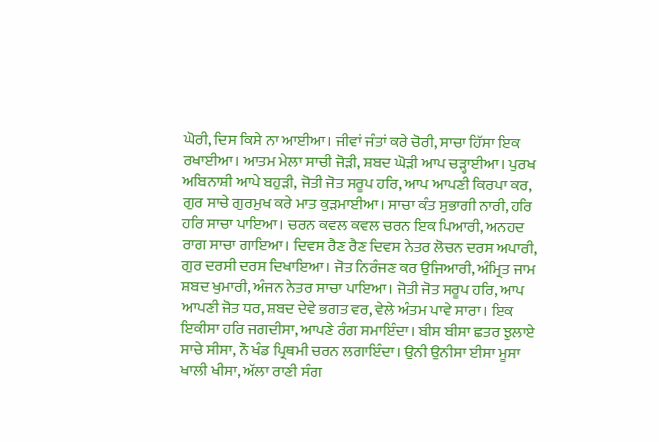ਘੋਰੀ, ਦਿਸ ਕਿਸੇ ਨਾ ਆਈਆ। ਜੀਵਾਂ ਜੰਤਾਂ ਕਰੇ ਚੋਰੀ, ਸਾਚਾ ਹਿੱਸਾ ਇਕ ਰਖਾਈਆ। ਆਤਮ ਮੇਲਾ ਸਾਚੀ ਜੋੜੀ, ਸ਼ਬਦ ਘੋੜੀ ਆਪ ਚੜ੍ਹਾਈਆ। ਪੁਰਖ ਅਬਿਨਾਸ਼ੀ ਆਪੇ ਬਹੁੜੀ, ਜੋਤੀ ਜੋਤ ਸਰੂਪ ਹਰਿ, ਆਪ ਆਪਣੀ ਕਿਰਪਾ ਕਰ, ਗੁਰ ਸਾਚੇ ਗੁਰਮੁਖ ਕਰੇ ਮਾਤ ਕੁੜਮਾਈਆ। ਸਾਚਾ ਕੰਤ ਸੁਭਾਗੀ ਨਾਰੀ, ਹਰਿ ਹਰਿ ਸਾਚਾ ਪਾਇਆ। ਚਰਨ ਕਵਲ ਕਵਲ ਚਰਨ ਇਕ ਪਿਆਰੀ, ਅਨਹਦ ਰਾਗ ਸਾਚਾ ਗਾਇਆ। ਦਿਵਸ ਰੈਣ ਰੈਣ ਦਿਵਸ ਨੇਤਰ ਲੋਚਨ ਦਰਸ ਅਪਾਰੀ, ਗੁਰ ਦਰਸੀ ਦਰਸ ਦਿਖਾਇਆ। ਜੋਤ ਨਿਰੰਜਣ ਕਰ ਉਜਿਆਰੀ, ਅੰਮ੍ਰਿਤ ਜਾਮ ਸ਼ਬਦ ਖੁਮਾਰੀ, ਅੰਜਨ ਨੇਤਰ ਸਾਚਾ ਪਾਇਆ। ਜੋਤੀ ਜੋਤ ਸਰੂਪ ਹਰਿ, ਆਪ ਆਪਣੀ ਜੋਤ ਧਰ, ਸ਼ਬਦ ਦੇਵੇ ਭਗਤ ਵਰ, ਵੇਲੇ ਅੰਤਮ ਪਾਵੇ ਸਾਰਾ। ਇਕ ਇਕੀਸਾ ਹਰਿ ਜਗਦੀਸਾ, ਆਪਣੇ ਰੰਗ ਸਮਾਇੰਦਾ। ਬੀਸ ਬੀਸਾ ਛਤਰ ਝੁਲਾਏ ਸਾਚੇ ਸੀਸਾ, ਨੌ ਖੰਡ ਪ੍ਰਿਥਮੀ ਚਰਨ ਲਗਾਇੰਦਾ। ਉਨੀ ਉਨੀਸਾ ਈਸਾ ਮੂਸਾ ਖਾਲੀ ਖੀਸਾ, ਅੱਲਾ ਰਾਣੀ ਸੰਗ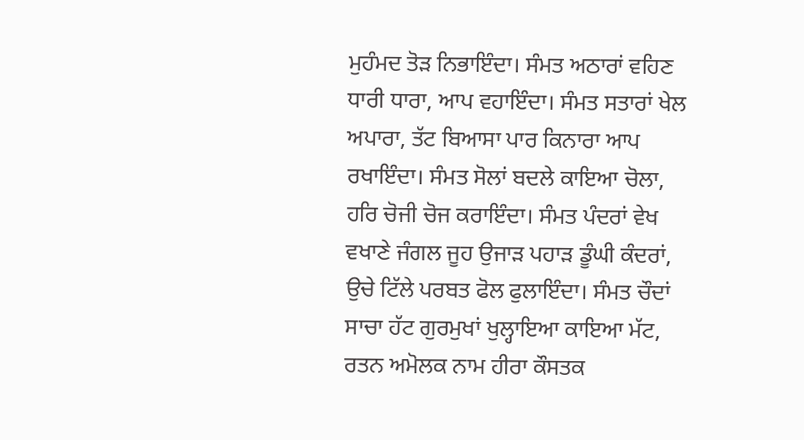ਮੁਹੰਮਦ ਤੋੜ ਨਿਭਾਇੰਦਾ। ਸੰਮਤ ਅਠਾਰਾਂ ਵਹਿਣ ਧਾਰੀ ਧਾਰਾ, ਆਪ ਵਹਾਇੰਦਾ। ਸੰਮਤ ਸਤਾਰਾਂ ਖੇਲ ਅਪਾਰਾ, ਤੱਟ ਬਿਆਸਾ ਪਾਰ ਕਿਨਾਰਾ ਆਪ ਰਖਾਇੰਦਾ। ਸੰਮਤ ਸੋਲਾਂ ਬਦਲੇ ਕਾਇਆ ਚੋਲਾ, ਹਰਿ ਚੋਜੀ ਚੋਜ ਕਰਾਇੰਦਾ। ਸੰਮਤ ਪੰਦਰਾਂ ਵੇਖ ਵਖਾਣੇ ਜੰਗਲ ਜੂਹ ਉਜਾੜ ਪਹਾੜ ਡੂੰਘੀ ਕੰਦਰਾਂ, ਉਚੇ ਟਿੱਲੇ ਪਰਬਤ ਫੋਲ ਫੁਲਾਇੰਦਾ। ਸੰਮਤ ਚੌਦਾਂ ਸਾਚਾ ਹੱਟ ਗੁਰਮੁਖਾਂ ਖੁਲ੍ਹਾਇਆ ਕਾਇਆ ਮੱਟ, ਰਤਨ ਅਮੋਲਕ ਨਾਮ ਹੀਰਾ ਕੌਸਤਕ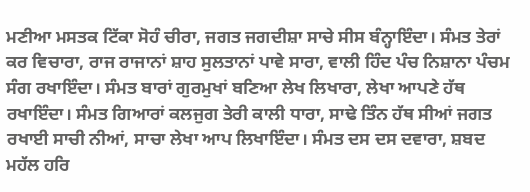ਮਣੀਆ ਮਸਤਕ ਟਿੱਕਾ ਸੋਹੰ ਚੀਰਾ, ਜਗਤ ਜਗਦੀਸ਼ਾ ਸਾਚੇ ਸੀਸ ਬੰਨ੍ਹਾਇੰਦਾ। ਸੰਮਤ ਤੇਰਾਂ ਕਰ ਵਿਚਾਰਾ, ਰਾਜ ਰਾਜਾਨਾਂ ਸ਼ਾਹ ਸੁਲਤਾਨਾਂ ਪਾਵੇ ਸਾਰਾ, ਵਾਲੀ ਹਿੰਦ ਪੰਚ ਨਿਸ਼ਾਨਾ ਪੰਚਮ ਸੰਗ ਰਖਾਇੰਦਾ। ਸੰਮਤ ਬਾਰਾਂ ਗੁਰਮੁਖਾਂ ਬਣਿਆ ਲੇਖ ਲਿਖਾਰਾ, ਲੇਖਾ ਆਪਣੇ ਹੱਥ ਰਖਾਇੰਦਾ। ਸੰਮਤ ਗਿਆਰਾਂ ਕਲਜੁਗ ਤੇਰੀ ਕਾਲੀ ਧਾਰਾ, ਸਾਢੇ ਤਿੰਨ ਹੱਥ ਸੀਆਂ ਜਗਤ ਰਖਾਈ ਸਾਚੀ ਨੀਆਂ, ਸਾਚਾ ਲੇਖਾ ਆਪ ਲਿਖਾਇੰਦਾ। ਸੰਮਤ ਦਸ ਦਸ ਦਵਾਰਾ, ਸ਼ਬਦ ਮਹੱਲ ਹਰਿ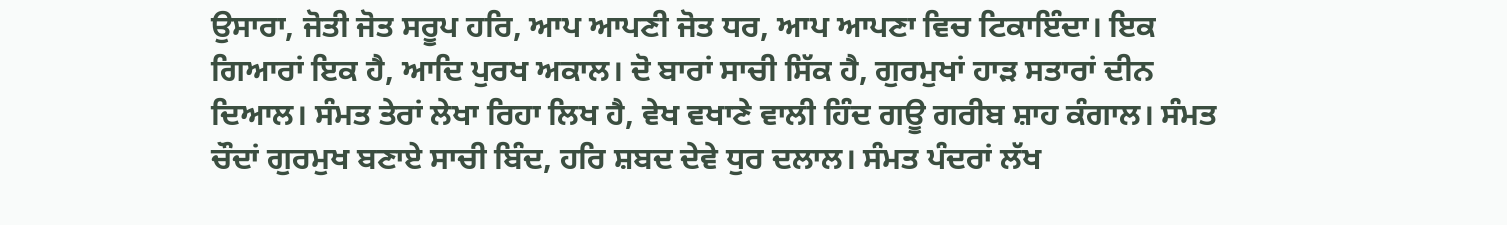ਉਸਾਰਾ, ਜੋਤੀ ਜੋਤ ਸਰੂਪ ਹਰਿ, ਆਪ ਆਪਣੀ ਜੋਤ ਧਰ, ਆਪ ਆਪਣਾ ਵਿਚ ਟਿਕਾਇੰਦਾ। ਇਕ ਗਿਆਰਾਂ ਇਕ ਹੈ, ਆਦਿ ਪੁਰਖ ਅਕਾਲ। ਦੋ ਬਾਰਾਂ ਸਾਚੀ ਸਿੱਕ ਹੈ, ਗੁਰਮੁਖਾਂ ਹਾੜ ਸਤਾਰਾਂ ਦੀਨ ਦਿਆਲ। ਸੰਮਤ ਤੇਰਾਂ ਲੇਖਾ ਰਿਹਾ ਲਿਖ ਹੈ, ਵੇਖ ਵਖਾਣੇ ਵਾਲੀ ਹਿੰਦ ਗਊ ਗਰੀਬ ਸ਼ਾਹ ਕੰਗਾਲ। ਸੰਮਤ ਚੌਦਾਂ ਗੁਰਮੁਖ ਬਣਾਏ ਸਾਚੀ ਬਿੰਦ, ਹਰਿ ਸ਼ਬਦ ਦੇਵੇ ਧੁਰ ਦਲਾਲ। ਸੰਮਤ ਪੰਦਰਾਂ ਲੱਖ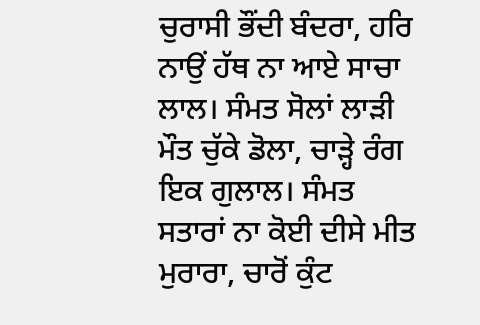ਚੁਰਾਸੀ ਭੌਂਦੀ ਬੰਦਰਾ, ਹਰਿ ਨਾਉਂ ਹੱਥ ਨਾ ਆਏ ਸਾਚਾ ਲਾਲ। ਸੰਮਤ ਸੋਲਾਂ ਲਾੜੀ ਮੌਤ ਚੁੱਕੇ ਡੋਲਾ, ਚਾੜ੍ਹੇ ਰੰਗ ਇਕ ਗੁਲਾਲ। ਸੰਮਤ ਸਤਾਰਾਂ ਨਾ ਕੋਈ ਦੀਸੇ ਮੀਤ ਮੁਰਾਰਾ, ਚਾਰੋਂ ਕੁੰਟ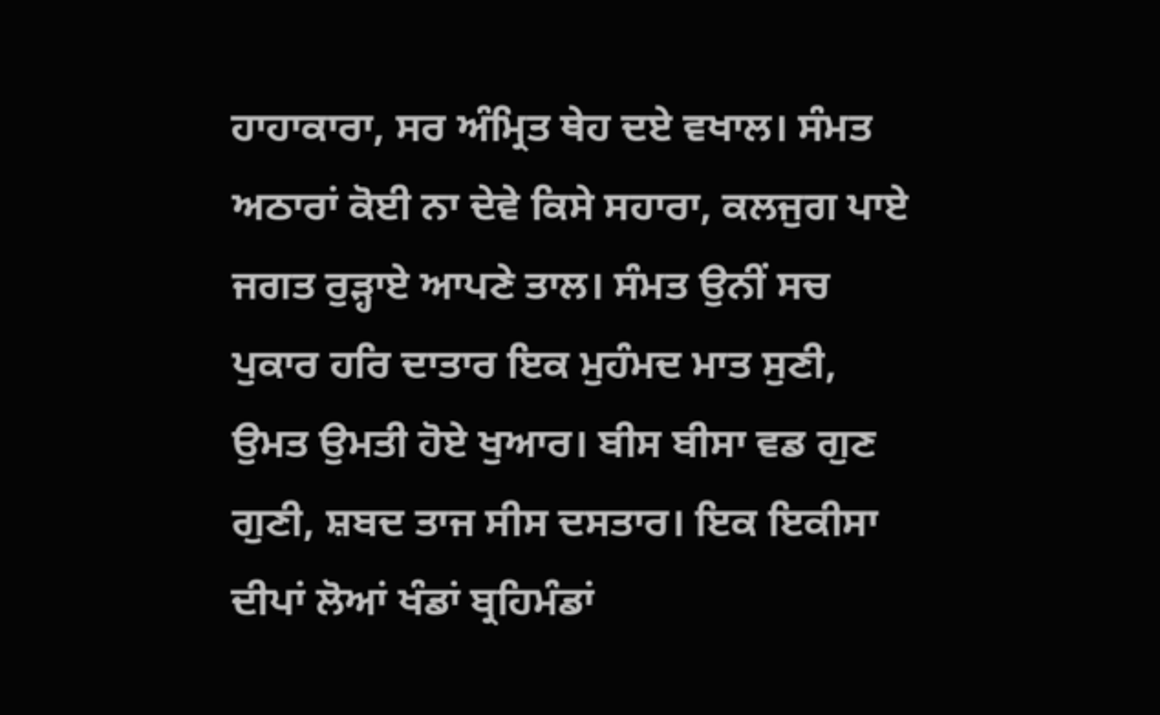ਹਾਹਾਕਾਰਾ, ਸਰ ਅੰਮ੍ਰਿਤ ਥੇਹ ਦਏ ਵਖਾਲ। ਸੰਮਤ ਅਠਾਰਾਂ ਕੋਈ ਨਾ ਦੇਵੇ ਕਿਸੇ ਸਹਾਰਾ, ਕਲਜੁਗ ਪਾਏ ਜਗਤ ਰੁੜ੍ਹਾਏ ਆਪਣੇ ਤਾਲ। ਸੰਮਤ ਉਨੀਂ ਸਚ ਪੁਕਾਰ ਹਰਿ ਦਾਤਾਰ ਇਕ ਮੁਹੰਮਦ ਮਾਤ ਸੁਣੀ, ਉਮਤ ਉਮਤੀ ਹੋਏ ਖੁਆਰ। ਬੀਸ ਬੀਸਾ ਵਡ ਗੁਣ ਗੁਣੀ, ਸ਼ਬਦ ਤਾਜ ਸੀਸ ਦਸਤਾਰ। ਇਕ ਇਕੀਸਾ ਦੀਪਾਂ ਲੋਆਂ ਖੰਡਾਂ ਬ੍ਰਹਿਮੰਡਾਂ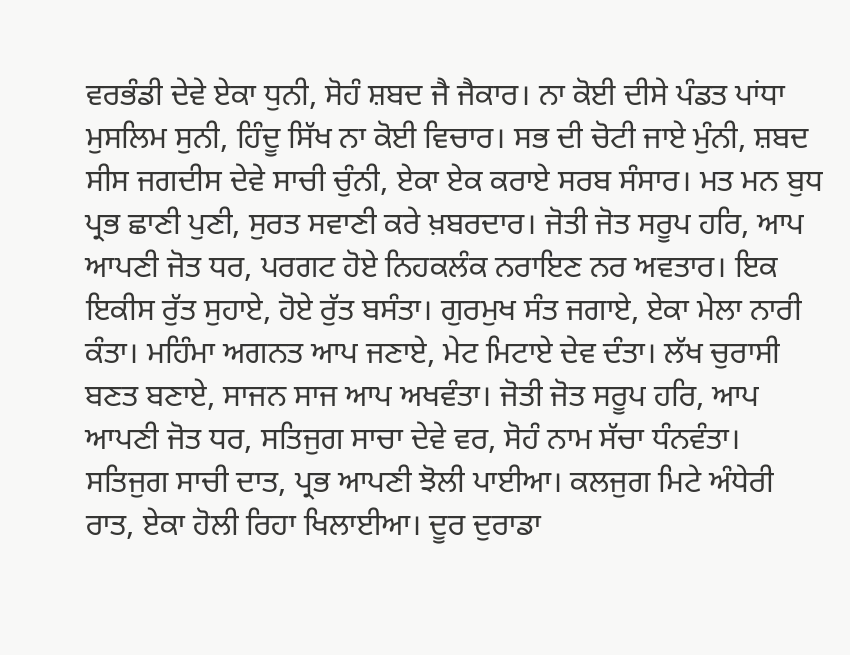ਵਰਭੰਡੀ ਦੇਵੇ ਏਕਾ ਧੁਨੀ, ਸੋਹੰ ਸ਼ਬਦ ਜੈ ਜੈਕਾਰ। ਨਾ ਕੋਈ ਦੀਸੇ ਪੰਡਤ ਪਾਂਧਾ ਮੁਸਲਿਮ ਸੁਨੀ, ਹਿੰਦੂ ਸਿੱਖ ਨਾ ਕੋਈ ਵਿਚਾਰ। ਸਭ ਦੀ ਚੋਟੀ ਜਾਏ ਮੁੰਨੀ, ਸ਼ਬਦ ਸੀਸ ਜਗਦੀਸ ਦੇਵੇ ਸਾਚੀ ਚੁੰਨੀ, ਏਕਾ ਏਕ ਕਰਾਏ ਸਰਬ ਸੰਸਾਰ। ਮਤ ਮਨ ਬੁਧ ਪ੍ਰਭ ਛਾਣੀ ਪੁਣੀ, ਸੁਰਤ ਸਵਾਣੀ ਕਰੇ ਖ਼ਬਰਦਾਰ। ਜੋਤੀ ਜੋਤ ਸਰੂਪ ਹਰਿ, ਆਪ ਆਪਣੀ ਜੋਤ ਧਰ, ਪਰਗਟ ਹੋਏ ਨਿਹਕਲੰਕ ਨਰਾਇਣ ਨਰ ਅਵਤਾਰ। ਇਕ ਇਕੀਸ ਰੁੱਤ ਸੁਹਾਏ, ਹੋਏ ਰੁੱਤ ਬਸੰਤਾ। ਗੁਰਮੁਖ ਸੰਤ ਜਗਾਏ, ਏਕਾ ਮੇਲਾ ਨਾਰੀ ਕੰਤਾ। ਮਹਿੰਮਾ ਅਗਨਤ ਆਪ ਜਣਾਏ, ਮੇਟ ਮਿਟਾਏ ਦੇਵ ਦੰਤਾ। ਲੱਖ ਚੁਰਾਸੀ ਬਣਤ ਬਣਾਏ, ਸਾਜਨ ਸਾਜ ਆਪ ਅਖਵੰਤਾ। ਜੋਤੀ ਜੋਤ ਸਰੂਪ ਹਰਿ, ਆਪ ਆਪਣੀ ਜੋਤ ਧਰ, ਸਤਿਜੁਗ ਸਾਚਾ ਦੇਵੇ ਵਰ, ਸੋਹੰ ਨਾਮ ਸੱਚਾ ਧੰਨਵੰਤਾ। ਸਤਿਜੁਗ ਸਾਚੀ ਦਾਤ, ਪ੍ਰਭ ਆਪਣੀ ਝੋਲੀ ਪਾਈਆ। ਕਲਜੁਗ ਮਿਟੇ ਅੰਧੇਰੀ ਰਾਤ, ਏਕਾ ਹੋਲੀ ਰਿਹਾ ਖਿਲਾਈਆ। ਦੂਰ ਦੁਰਾਡਾ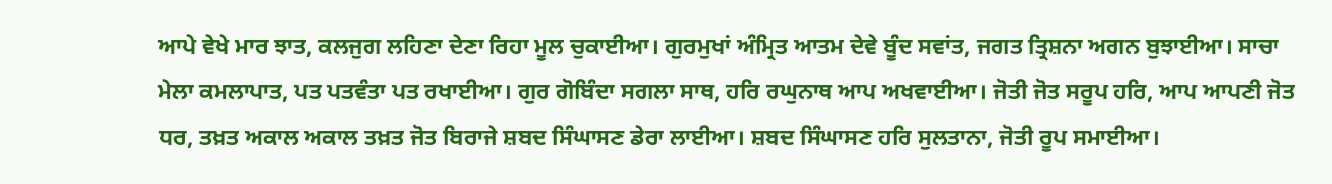ਆਪੇ ਵੇਖੇ ਮਾਰ ਝਾਤ, ਕਲਜੁਗ ਲਹਿਣਾ ਦੇਣਾ ਰਿਹਾ ਮੂਲ ਚੁਕਾਈਆ। ਗੁਰਮੁਖਾਂ ਅੰਮ੍ਰਿਤ ਆਤਮ ਦੇਵੇ ਬੂੰਦ ਸਵਾਂਤ, ਜਗਤ ਤ੍ਰਿਸ਼ਨਾ ਅਗਨ ਬੁਝਾਈਆ। ਸਾਚਾ ਮੇਲਾ ਕਮਲਾਪਾਤ, ਪਤ ਪਤਵੰਤਾ ਪਤ ਰਖਾਈਆ। ਗੁਰ ਗੋਬਿੰਦਾ ਸਗਲਾ ਸਾਥ, ਹਰਿ ਰਘੁਨਾਥ ਆਪ ਅਖਵਾਈਆ। ਜੋਤੀ ਜੋਤ ਸਰੂਪ ਹਰਿ, ਆਪ ਆਪਣੀ ਜੋਤ ਧਰ, ਤਖ਼ਤ ਅਕਾਲ ਅਕਾਲ ਤਖ਼ਤ ਜੋਤ ਬਿਰਾਜੇ ਸ਼ਬਦ ਸਿੰਘਾਸਣ ਡੇਰਾ ਲਾਈਆ। ਸ਼ਬਦ ਸਿੰਘਾਸਣ ਹਰਿ ਸੁਲਤਾਨਾ, ਜੋਤੀ ਰੂਪ ਸਮਾਈਆ।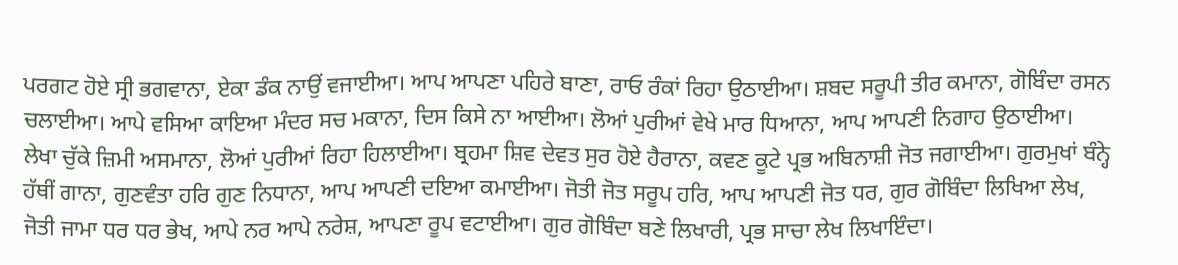ਪਰਗਟ ਹੋਏ ਸ੍ਰੀ ਭਗਵਾਨਾ, ਏਕਾ ਡੰਕ ਨਾਉਂ ਵਜਾਈਆ। ਆਪ ਆਪਣਾ ਪਹਿਰੇ ਬਾਣਾ, ਰਾਓ ਰੰਕਾਂ ਰਿਹਾ ਉਠਾਈਆ। ਸ਼ਬਦ ਸਰੂਪੀ ਤੀਰ ਕਮਾਨਾ, ਗੋਬਿੰਦਾ ਰਸਨ ਚਲਾਈਆ। ਆਪੇ ਵਸਿਆ ਕਾਇਆ ਮੰਦਰ ਸਚ ਮਕਾਨਾ, ਦਿਸ ਕਿਸੇ ਨਾ ਆਈਆ। ਲੋਆਂ ਪੁਰੀਆਂ ਵੇਖੇ ਮਾਰ ਧਿਆਨਾ, ਆਪ ਆਪਣੀ ਨਿਗਾਹ ਉਠਾਈਆ। ਲੇਖਾ ਚੁੱਕੇ ਜ਼ਿਮੀ ਅਸਮਾਨਾ, ਲੋਆਂ ਪੁਰੀਆਂ ਰਿਹਾ ਹਿਲਾਈਆ। ਬ੍ਰਹਮਾ ਸ਼ਿਵ ਦੇਵਤ ਸੁਰ ਹੋਏ ਹੈਰਾਨਾ, ਕਵਣ ਕੂਟੇ ਪ੍ਰਭ ਅਬਿਨਾਸ਼ੀ ਜੋਤ ਜਗਾਈਆ। ਗੁਰਮੁਖਾਂ ਬੰਨ੍ਹੇ ਹੱਥੀਂ ਗਾਨਾ, ਗੁਣਵੰਤਾ ਹਰਿ ਗੁਣ ਨਿਧਾਨਾ, ਆਪ ਆਪਣੀ ਦਇਆ ਕਮਾਈਆ। ਜੋਤੀ ਜੋਤ ਸਰੂਪ ਹਰਿ, ਆਪ ਆਪਣੀ ਜੋਤ ਧਰ, ਗੁਰ ਗੋਬਿੰਦਾ ਲਿਖਿਆ ਲੇਖ, ਜੋਤੀ ਜਾਮਾ ਧਰ ਧਰ ਭੇਖ, ਆਪੇ ਨਰ ਆਪੇ ਨਰੇਸ਼, ਆਪਣਾ ਰੂਪ ਵਟਾਈਆ। ਗੁਰ ਗੋਬਿੰਦਾ ਬਣੇ ਲਿਖਾਰੀ, ਪ੍ਰਭ ਸਾਚਾ ਲੇਖ ਲਿਖਾਇੰਦਾ।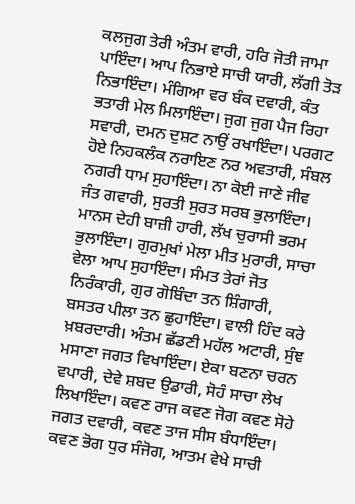ਕਲਜੁਗ ਤੇਰੀ ਅੰਤਮ ਵਾਰੀ, ਹਰਿ ਜੋਤੀ ਜਾਮਾ ਪਾਇੰਦਾ। ਆਪ ਨਿਭਾਏ ਸਾਚੀ ਯਾਰੀ, ਲੱਗੀ ਤੋੜ ਨਿਭਾਇੰਦਾ। ਮੰਗਿਆ ਵਰ ਬੰਕ ਦਵਾਰੀ, ਕੰਤ ਭਤਾਰੀ ਮੇਲ ਮਿਲਾਇੰਦਾ। ਜੁਗ ਜੁਗ ਪੈਜ ਰਿਹਾ ਸਵਾਰੀ, ਦਮਨ ਦੁਸ਼ਟ ਨਾਉਂ ਰਖਾਇੰਦਾ। ਪਰਗਟ ਹੋਏ ਨਿਹਕਲੰਕ ਨਰਾਇਣ ਨਰ ਅਵਤਾਰੀ, ਸੰਬਲ ਨਗਰੀ ਧਾਮ ਸੁਹਾਇੰਦਾ। ਨਾ ਕੋਈ ਜਾਣੇ ਜੀਵ ਜੰਤ ਗਵਾਰੀ, ਸੁਰਤੀ ਸੁਰਤ ਸਰਬ ਭੁਲਾਇੰਦਾ। ਮਾਨਸ ਦੇਹੀ ਬਾਜ਼ੀ ਹਾਰੀ, ਲੱਖ ਚੁਰਾਸੀ ਭਰਮ ਭੁਲਾਇੰਦਾ। ਗੁਰਮੁਖਾਂ ਮੇਲਾ ਮੀਤ ਮੁਰਾਰੀ, ਸਾਚਾ ਵੇਲਾ ਆਪ ਸੁਹਾਇੰਦਾ। ਸੰਮਤ ਤੇਰਾਂ ਜੋਤ ਨਿਰੰਕਾਰੀ, ਗੁਰ ਗੋਬਿੰਦਾ ਤਨ ਸ਼ਿੰਗਾਰੀ, ਬਸਤਰ ਪੀਲਾ ਤਨ ਛੁਹਾਇੰਦਾ। ਵਾਲੀ ਹਿੰਦ ਕਰੇ ਖ਼ਬਰਦਾਰੀ। ਅੰਤਮ ਛੱਡਣੀ ਮਹੱਲ ਅਟਾਰੀ, ਸੁੰਞ ਮਸਾਣਾ ਜਗਤ ਵਿਖਾਇੰਦਾ। ਏਕਾ ਬਣਨਾ ਚਰਨ ਵਪਾਰੀ, ਦੇਵੇ ਸ਼ਬਦ ਉਡਾਰੀ, ਸੋਹੰ ਸਾਚਾ ਲੇਖ ਲਿਖਾਇੰਦਾ। ਕਵਣ ਰਾਜ ਕਵਣ ਜੋਗ ਕਵਣ ਸੋਹੇ ਜਗਤ ਦਵਾਰੀ, ਕਵਣ ਤਾਜ ਸੀਸ ਬੰਧਾਇੰਦਾ। ਕਵਣ ਭੋਗ ਧੁਰ ਸੰਜੋਗ, ਆਤਮ ਵੇਖੇ ਸਾਚੀ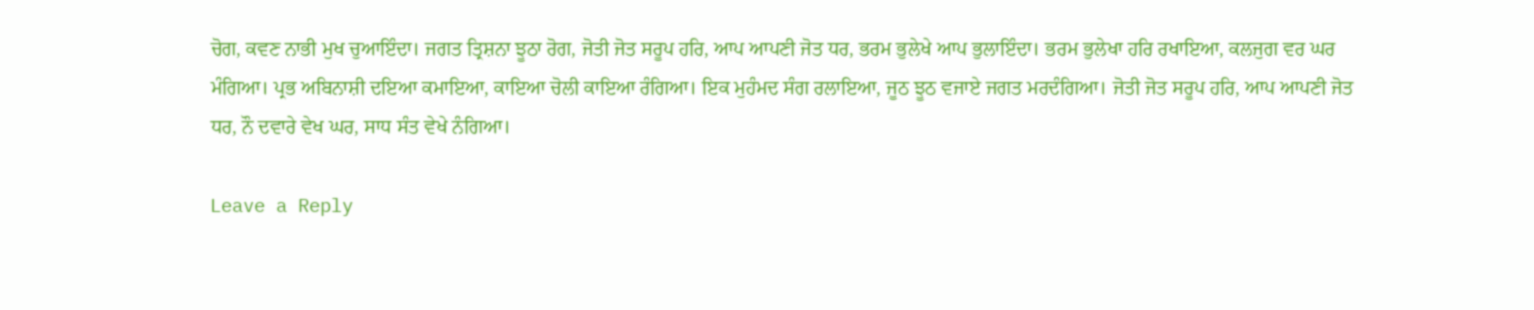ਚੋਗ, ਕਵਣ ਨਾਭੀ ਮੁਖ ਚੁਆਇੰਦਾ। ਜਗਤ ਤ੍ਰਿਸ਼ਨਾ ਝੂਠਾ ਰੋਗ, ਜੋਤੀ ਜੋਤ ਸਰੂਪ ਹਰਿ, ਆਪ ਆਪਣੀ ਜੋਤ ਧਰ, ਭਰਮ ਭੁਲੇਖੇ ਆਪ ਭੁਲਾਇੰਦਾ। ਭਰਮ ਭੁਲੇਖਾ ਹਰਿ ਰਖਾਇਆ, ਕਲਜੁਗ ਵਰ ਘਰ ਮੰਗਿਆ। ਪ੍ਰਭ ਅਬਿਨਾਸ਼ੀ ਦਇਆ ਕਮਾਇਆ, ਕਾਇਆ ਚੋਲੀ ਕਾਇਆ ਰੰਗਿਆ। ਇਕ ਮੁਹੰਮਦ ਸੰਗ ਰਲਾਇਆ, ਜੂਠ ਝੂਠ ਵਜਾਏ ਜਗਤ ਮਰਦੰਗਿਆ। ਜੋਤੀ ਜੋਤ ਸਰੂਪ ਹਰਿ, ਆਪ ਆਪਣੀ ਜੋਤ ਧਰ, ਨੌ ਦਵਾਰੇ ਵੇਖ ਘਰ, ਸਾਧ ਸੰਤ ਵੇਖੇ ਨੰਗਿਆ।

Leave a Reply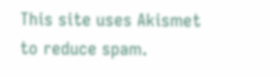This site uses Akismet to reduce spam.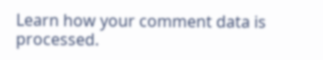Learn how your comment data is processed.